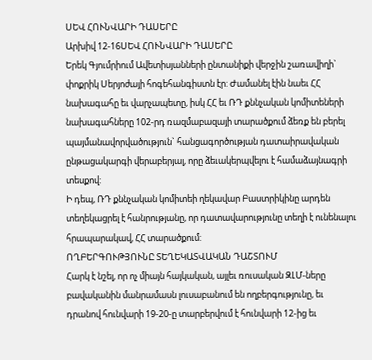ՍԵՎ ՀՈՒՆՎԱՐԻ ԴԱՍԵՐԸ
Արխիվ 12-16ՍԵՎ ՀՈՒՆՎԱՐԻ ԴԱՍԵՐԸ
Երեկ Գյումրիում Ավետիսյանների ընտանիքի վերջին շառավիղի` փոքրիկ Սերյոժայի հոգեհանգիստն էր: Ժամանել էին նաեւ ՀՀ նախագահը եւ վարչապետը, իսկ ՀՀ եւ ՌԴ քննչական կոմիտեների նախագահները 102-րդ ռազմաբազայի տարածքում ձեռք են բերել պայմանավորվածություն` հանցագործության դատաիրավական ընթացակարգի վերաբերյալ, որը ձեւակերպվելու է համաձայնագրի տեսքով:
Ի դեպ, ՌԴ քննչական կոմիտեի ղեկավար Բաստրիկինը արդեն տեղեկացրել է հանրությանը, որ դատավարությունը տեղի է ունենալու հրապարակավ, ՀՀ տարածքում:
ՈՂԲԵՐԳՈՒԹՅՈՒՆԸ ՏԵՂԵԿԱՏՎԱԿԱՆ ԴԱՇՏՈՒՄ
Հարկ է նշել, որ ոչ միայն հայկական, այլեւ ռուսական ԶԼՄ-ները բավականին մանրամասն լուսաբանում են ողբերգությունը, եւ դրանով հունվարի 19-20-ը տարբերվում է հունվարի 12-ից եւ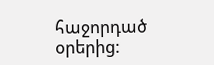հաջորդած օրերից: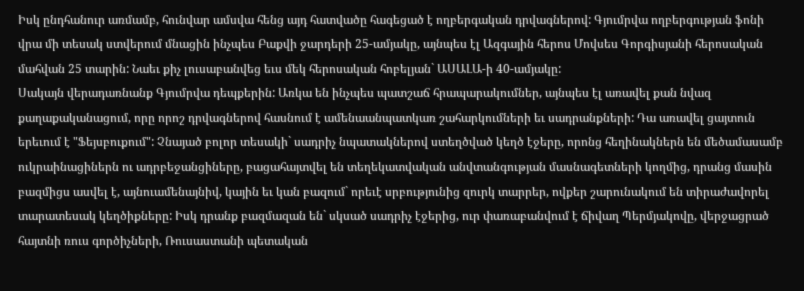Իսկ ընդհանուր առմամբ, հունվար ամսվա հենց այդ հատվածը հագեցած է ողբերգական դրվագներով: Գյումրվա ողբերգության ֆոնի վրա մի տեսակ ստվերում մնացին ինչպես Բաքվի ջարդերի 25-ամյակը, այնպես էլ Ազգային հերոս Մովսես Գորգիսյանի հերոսական մահվան 25 տարին: Նաեւ քիչ լուսաբանվեց եւս մեկ հերոսական հոբելյան` ԱՍԱԼԱ-ի 40-ամյակը:
Սակայն վերադառնանք Գյումրվա դեպքերին: Առկա են ինչպես պատշաճ հրապարակումներ, այնպես էլ առավել քան նվազ քաղաքականացում, որը որոշ դրվագներով հասնում է ամենաանպատկառ շահարկումների եւ սադրանքների: Դա առավել ցայտուն երեւում է "Ֆեյսբուքում": Չնայած բոլոր տեսակի` սադրիչ նպատակներով ստեղծված կեղծ էջերը, որոնց հեղինակներն են մեծամասամբ ուկրաինացիներն ու ադրբեջանցիները, բացահայտվել են տեղեկատվական անվտանգության մասնագետների կողմից, դրանց մասին բազմիցս ասվել է, այնուամենայնիվ, կային եւ կան բազում` որեւէ սրբությունից զուրկ տարրեր, ովքեր շարունակում են տիրաժավորել տարատեսակ կեղծիքները: Իսկ դրանք բազմազան են` սկսած սադրիչ էջերից, ուր փառաբանվում է ճիվաղ Պերմյակովը, վերջացրած հայտնի ռուս գործիչների, Ռուսաստանի պետական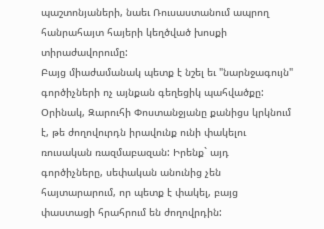պաշտոնյաների, նաեւ Ռուսաստանում ապրող հանրահայտ հայերի կեղծված խոսքի տիրաժավորումը:
Բայց միաժամանակ պետք է նշել եւ "նարնջագույն" գործիչների ոչ այնքան գեղեցիկ պահվածքը:
Օրինակ, Զարուհի Փոստանջյանը քանիցս կրկնում է, թե ժողովուրդն իրավունք ունի փակելու ռուսական ռազմաբազան: Իրենք` այդ գործիչները, սեփական անունից չեն հայտարարում, որ պետք է փակել, բայց փաստացի հրահրում են ժողովրդին: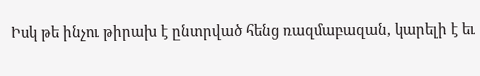Իսկ թե ինչու թիրախ է ընտրված հենց ռազմաբազան, կարելի է եւ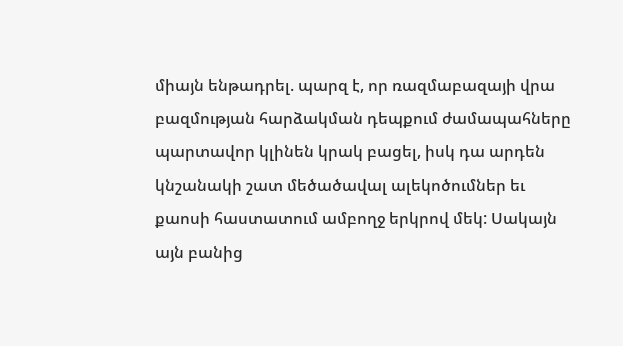միայն ենթադրել. պարզ է, որ ռազմաբազայի վրա բազմության հարձակման դեպքում ժամապահները պարտավոր կլինեն կրակ բացել, իսկ դա արդեն կնշանակի շատ մեծածավալ ալեկոծումներ եւ քաոսի հաստատում ամբողջ երկրով մեկ: Սակայն այն բանից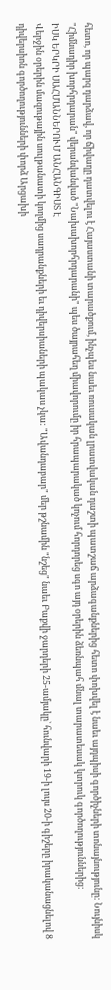հետո, որ պարզ դարձավ, որ ճիվաղը դատվելու է Հայաստանի տարածքում, ինչպես նաեւ ռուսական լրատվական դաշտի պատշաճ արձագանքներից հետո փոխվել է նաեւ այդպիսի գործիչների տոնայնությունը: Նույնիսկ "Հիմնադիր խորհրդարան" վերանվանված "Նախախորհրդարանի" պես ծայրահեղ միավորումը իր հրապարակած կոչում հորդորեց սգո այդ օրերին ձեռնպահ մնալ տարատեսակ կտրուկ գործողություններից:
ԻՍԿ ԵՐԿՐԻ ՍԱՀՄԱՆՆԵՐՈՒՄ ԱՆՀԱՆԳԻՍՏ Է
Վերջին օրերին մազութային սուլթանատի կողմից սադրանքների եւ դիվերսիաների պակաս չկա: "Ավանդաբար" մեր թշնամին "նշեց" նաեւ Բաքվի ջարդերի 25-ամյակը` հունվարի 19-ի լույս 20-ի գիշերը իրականացնելով 8 դիվերսիոն գործողությունների փորձ Արցախի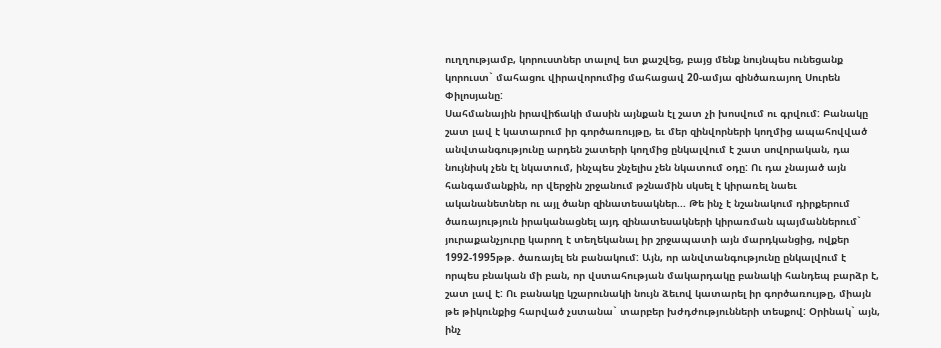ուղղությամբ, կորուստներ տալով ետ քաշվեց, բայց մենք նույնպես ունեցանք կորուստ` մահացու վիրավորումից մահացավ 20-ամյա զինծառայող Սուրեն Փիլոսյանը:
Սահմանային իրավիճակի մասին այնքան էլ շատ չի խոսվում ու գրվում: Բանակը շատ լավ է կատարում իր գործառույթը, եւ մեր զինվորների կողմից ապահովված անվտանգությունը արդեն շատերի կողմից ընկալվում է շատ սովորական, դա նույնիսկ չեն էլ նկատում, ինչպես շնչելիս չեն նկատում օդը: Ու դա չնայած այն հանգամանքին, որ վերջին շրջանում թշնամին սկսել է կիրառել նաեւ ականանետներ ու այլ ծանր զինատեսակներ... Թե ինչ է նշանակում դիրքերում ծառայություն իրականացնել այդ զինատեսակների կիրառման պայմաններում` յուրաքանչյուրը կարող է տեղեկանալ իր շրջապատի այն մարդկանցից, ովքեր 1992-1995թթ. ծառայել են բանակում: Այն, որ անվտանգությունը ընկալվում է որպես բնական մի բան, որ վստահության մակարդակը բանակի հանդեպ բարձր է, շատ լավ է: Ու բանակը կշարունակի նույն ձեւով կատարել իր գործառույթը, միայն թե թիկունքից հարված չստանա` տարբեր խժդժությունների տեսքով: Օրինակ` այն, ինչ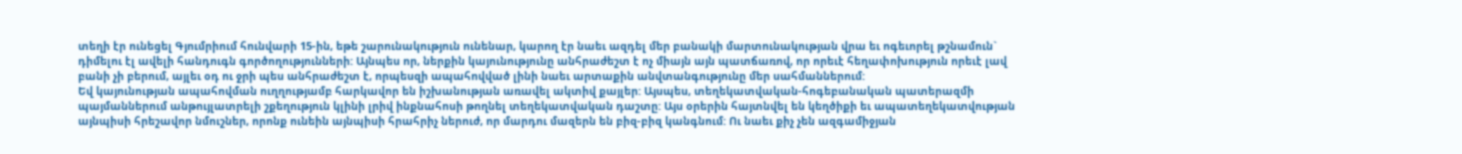տեղի էր ունեցել Գյումրիում հունվարի 15-ին, եթե շարունակություն ունենար, կարող էր նաեւ ազդել մեր բանակի մարտունակության վրա եւ ոգեւորել թշնամուն` դիմելու էլ ավելի հանդուգն գործողությունների: Այնպես որ, ներքին կայունությունը անհրաժեշտ է ոչ միայն այն պատճառով, որ որեւէ հեղափոխություն որեւէ լավ բանի չի բերում, այլեւ օդ ու ջրի պես անհրաժեշտ է, որպեսզի ապահովված լինի նաեւ արտաքին անվտանգությունը մեր սահմաններում:
Եվ կայունության ապահովման ուղղությամբ հարկավոր են իշխանության առավել ակտիվ քայլեր: Այսպես, տեղեկատվական-հոգեբանական պատերազմի պայմաններում անթույլատրելի շքեղություն կլինի լրիվ ինքնահոսի թողնել տեղեկատվական դաշտը: Այս օրերին հայտնվել են կեղծիքի եւ ապատեղեկատվության այնպիսի հրեշավոր նմուշներ, որոնք ունեին այնպիսի հրահրիչ ներուժ, որ մարդու մազերն են բիզ-բիզ կանգնում: Ու նաեւ քիչ չեն ազգամիջյան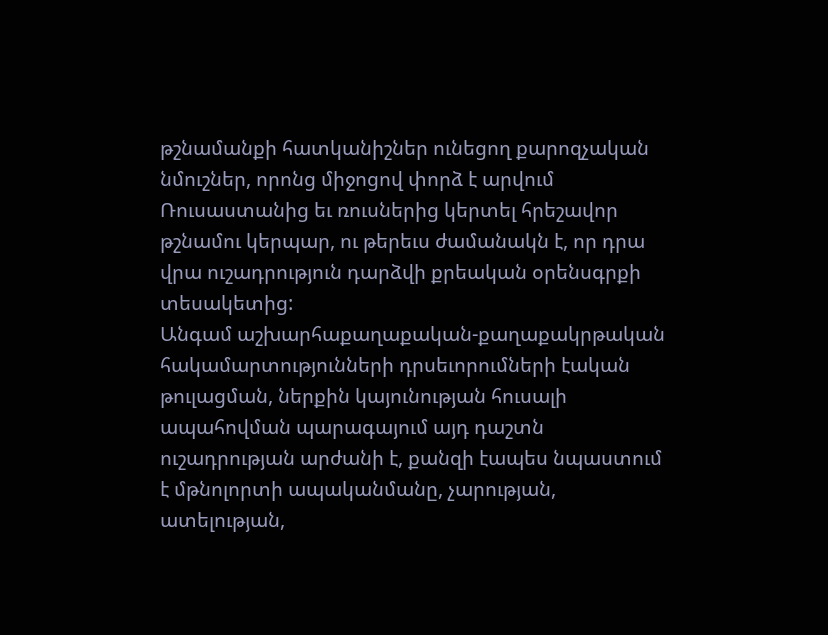թշնամանքի հատկանիշներ ունեցող քարոզչական նմուշներ, որոնց միջոցով փորձ է արվում Ռուսաստանից եւ ռուսներից կերտել հրեշավոր թշնամու կերպար, ու թերեւս ժամանակն է, որ դրա վրա ուշադրություն դարձվի քրեական օրենսգրքի տեսակետից:
Անգամ աշխարհաքաղաքական-քաղաքակրթական հակամարտությունների դրսեւորումների էական թուլացման, ներքին կայունության հուսալի ապահովման պարագայում այդ դաշտն ուշադրության արժանի է, քանզի էապես նպաստում է մթնոլորտի ապականմանը, չարության, ատելության,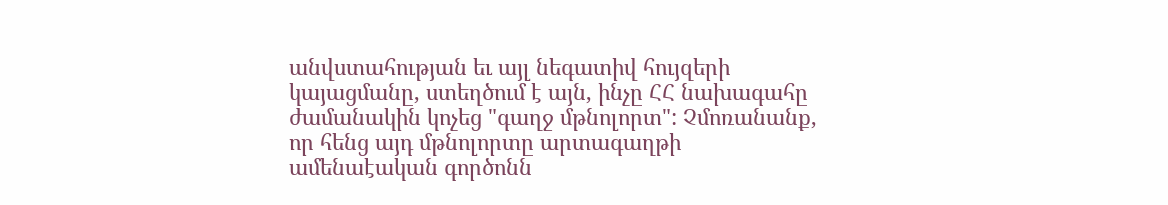անվստահության եւ այլ նեգատիվ հույզերի կայացմանը, ստեղծում է այն, ինչը ՀՀ նախագահը ժամանակին կոչեց "գաղջ մթնոլորտ": Չմոռանանք, որ հենց այդ մթնոլորտը արտագաղթի ամենաէական գործոնն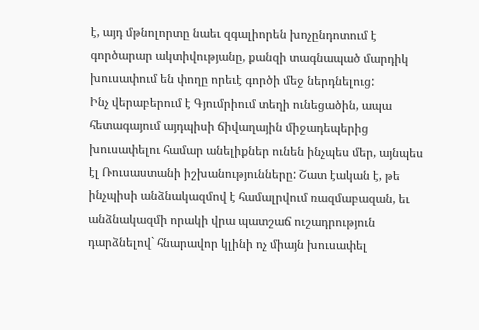է, այդ մթնոլորտը նաեւ զգալիորեն խոչընդոտում է գործարար ակտիվությանը, քանզի տագնապած մարդիկ խուսափում են փողը որեւէ գործի մեջ ներդնելուց:
Ինչ վերաբերում է Գյումրիում տեղի ունեցածին, ապա հետագայում այդպիսի ճիվաղային միջադեպերից խուսափելու համար անելիքներ ունեն ինչպես մեր, այնպես էլ Ռուսաստանի իշխանությունները: Շատ էական է, թե ինչպիսի անձնակազմով է համալրվում ռազմաբազան, եւ անձնակազմի որակի վրա պատշաճ ուշադրություն դարձնելով` հնարավոր կլինի ոչ միայն խուսափել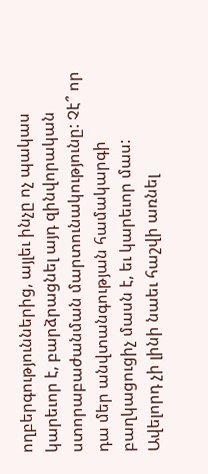ողբերգություններից, այլեւ ինչը ոչ պակաս կարեւոր է, բարձրացնել այդ զինվորական ստորաբաժանման մարտունակությունը: Չէ՞ որ դա մեր անվտանգության համակարգի բաղկացուցիչ մասն է, եւ կարեւոր մաս:
Ավելորդ չի լինի նաեւ հաշվի առնել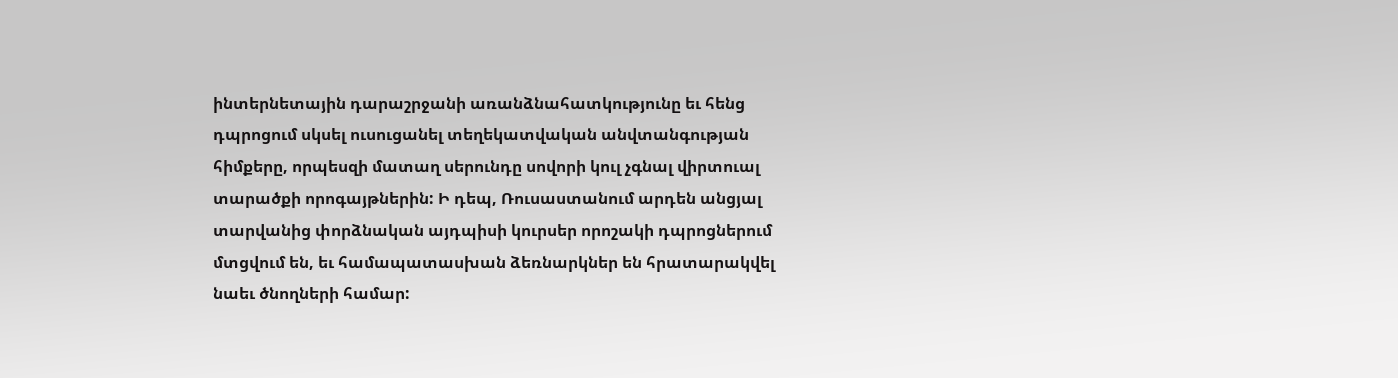ինտերնետային դարաշրջանի առանձնահատկությունը եւ հենց դպրոցում սկսել ուսուցանել տեղեկատվական անվտանգության հիմքերը, որպեսզի մատաղ սերունդը սովորի կուլ չգնալ վիրտուալ տարածքի որոգայթներին: Ի դեպ, Ռուսաստանում արդեն անցյալ տարվանից փորձնական այդպիսի կուրսեր որոշակի դպրոցներում մտցվում են, եւ համապատասխան ձեռնարկներ են հրատարակվել նաեւ ծնողների համար: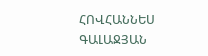ՀՈՎՀԱՆՆԵՍ ԳԱԼԱՋՅԱՆ